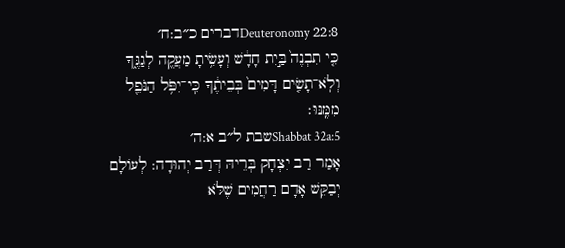Deuteronomy 22:8דברים כ״ב:ח׳
כִּ֤י תִבְנֶה֙ בַּ֣יִת חָדָ֔שׁ וְעָשִׂ֥יתָ מַעֲקֶ֖ה לְגַגֶּ֑ךָ וְלֹֽא־תָשִׂ֤ים דָּמִים֙ בְּבֵיתֶ֔ךָ כִּֽי־יִפֹּ֥ל הַנֹּפֵ֖ל מִמֶּֽנּוּ׃
Shabbat 32a:5שבת ל״ב א:ה׳
אָמַר רַב יִצְחָק בְּרֵיהּ דְּרַב יְהוּדָה: לְעוֹלָם יְבַקֵּשׁ אָדָם רַחֲמִים שֶׁלֹּא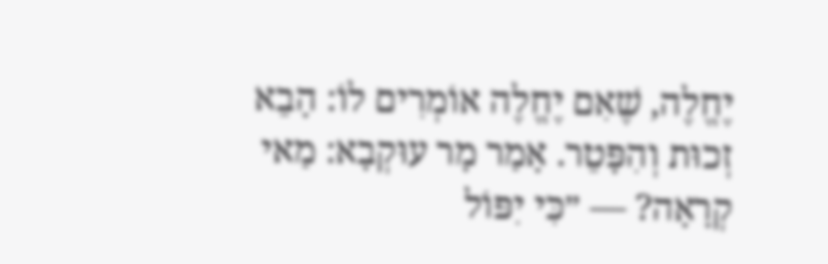יֶחֱלֶה, שֶׁאִם יֶחֱלֶה אוֹמְרִים לוֹ: הָבֵא זְכוּת וְהִפָּטֵר. אָמַר מָר עוּקְבָא: מַאי קְרָאָה? — ״כִּי יִפּוֹל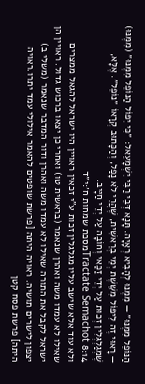הַנּוֹפֵל מִמֶּנּוּ״ — מִמֶּנּוּ לְהָבִיא רְאָיָה. תָּנָא דְּבֵי רַבִּי יִשְׁמָעֵאל: ״כִּי יִפּוֹל הַנּוֹפֵל מִמֶּנּוּ״ (מִמֶּנּוּ) — רָאוּי זֶה לִיפּוֹל מִשֵּׁשֶׁת יְמֵי בְרֵאשִׁית, שֶׁהֲרֵי לֹא נָפַל, וְהַכָּתוּב קְרָאוֹ ״נוֹפֵל״. אֶלָּא, שֶׁמְגַלְגְּלִין זְכוּת עַל יְדֵי זַכַּאי וְחוֹבָה עַל יְדֵי חַיָּיב.
Tractate Semachot 8:14מסכת שמחות ח׳:י״ד
ולא עוד אלא שישב עליו מגלגלין זכות ע"י זכאין ראויין היו ישראל להגאל ממצרים שאילו לא עמדו משה ואהרן שנאמר (בראשית טו) ואחרי כן יצאו ברכוש גדול. ראויין הן ישראל לקבל את התורה שאילו לא עמדו משה ואהרן ודור המדבר שנאמר (משלי ב) יצפון לישרים תושיה. ראויה היתה [פרשת שופטים להאמר אילולי עמד יתרו.ראויה היתה] פרשת פסח קטן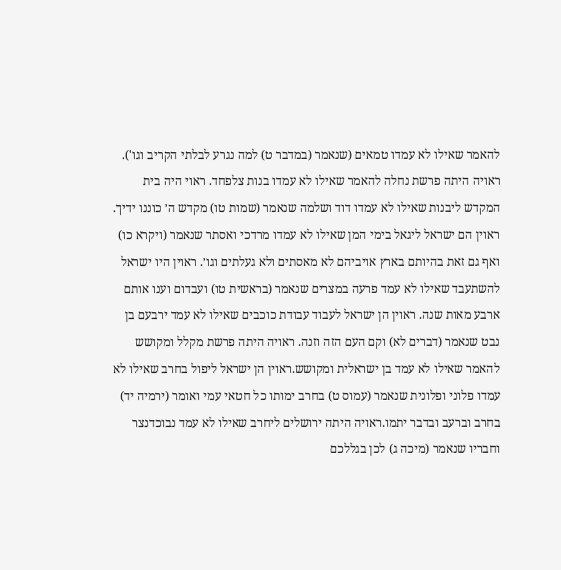להאמר שאילו לא עמדו טמאים (שנאמר (במדבר ט) למה נגרע לבלתי הקריב וגו'). ראויה היתה פרשת נחלה להאמר שאילו לא עמדו בנות צלפחד. ראוי היה בית המקדש ליבנות שאילו לא עמדו דוד ושלמה שנאמר (שמות טו) מקדש ה׳ כוננו ידיך. ראוין הם ישראל ליגאל בימי המן שאילו לא עמדו מרדכי ואסתר שנאמר (ויקרא כו) ואף גם זאת בהיותם בארץ אויביהם לא מאסתים ולא געלתים וגו׳. ראוין היו ישראל להשתעבד שאילו לא עמד פרעה במצרים שנאמר (בראשית טו) ועבדום וענו אותם ארבע מאות שנה. ראוין הן ישראל לעבוד עבודת כוכבים שאילו לא עמד ירבעם בן נבט שנאמר (דברים לא) וקם העם הזה וזנה. ראויה היתה פרשת מקלל ומקושש להאמר שאילו לא עמד בן ישראלית ומקושש.ראוין הן ישראל ליפול בחרב שאילו לא עמדו פלוני ופלונית שנאמר (עמוס ט) בחרב ימותו כל חטאי עמי ואומר (ירמיה יד) בחרב וברעב ובדבר יתמו.ראויה היתה ירושלים ליחרב שאילו לא עמד נבוכדנצר וחבריו שנאמר (מיכה ג) לכן בגללכם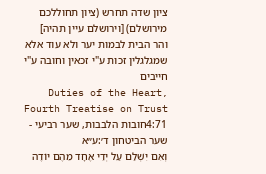ציון שדה תחרש (ציון תחוללכם מירושלם) [וירושלם עיין תהיה] והר הבית לבמות יער ולא עוד אלא שמגלגלין זכות ע"י זכאין וחובה ע"י חייבים
Duties of the Heart, Fourth Treatise on Trust 4:71חובות הלבבות, שער רביעי - שער הביטחון ד׳:ע״א
וְאִם יִשְׁלַם עַל יְדֵי אֶחָד מֵהֶם יוֹדֶה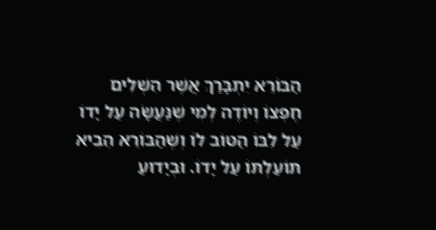הַבּוֹרֵא יִתְבָּרַךְ אֲשֶׁר הִשְׁלִים חֶפְצוֹ וְיוֹדֶה לְמִי שֶׁנַּעֲשָׂה עַל יָדוֹ עַל לִבּוֹ הַטּוֹב לוֹ וְשֶׁהַבּוֹרֵא הֵבִיא תּוֹעַלְתּוֹ עַל יָדוֹ. וּבְיָדוּעַ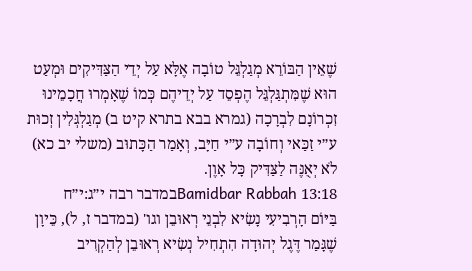שֶׁאֵין הַבּוֹרֵא מְגַלְגֵּל טוֹבָה אֶלָּא עַל יְדֵי הַצַּדִּיקִים וּמְעַט הוּא שֶׁמִּתְגַּלְגֵּל הֶפְסֵד עַל יְדֵיהֶם כְּמוֹ שֶׁאָמְרוּ חֲכָמֵינוּ זִכְרוֹנָם לִבְרָכָה (גמרא בבא בתרא קיט ב) מְגַלְגְּלִין זְכוּת ע״י זַכַּאי וְחוֹבָה ע״י חַיָּב, וְאָמַר הַכָּתוּב (משלי יב כא) לֹא יְאֻנֶּה לַצַּדִּיק כָּל אָוֶן.
Bamidbar Rabbah 13:18במדבר רבה י״ג:י״ח
בַּיּוֹם הָרְבִיעִי נָשִׂיא לִבְנֵי רְאוּבֵן וגו' (במדבר ז, ל), כֵּיוָן שֶׁגָּמַר דֶּגֶל יְהוּדָה הִתְחִיל נְשִׂיא רְאוּבֵן לְהַקְרִיב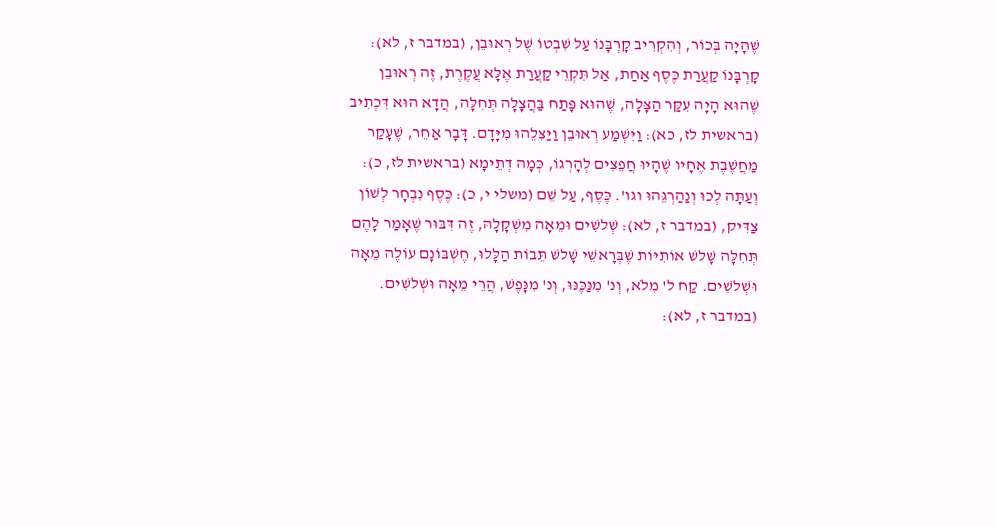שֶׁהָיָה בְּכוֹר, וְהִקְרִיב קָרְבָּנוֹ עַל שִׁבְטוֹ שֶׁל רְאוּבֵן, (במדבר ז, לא): קָרְבָּנוֹ קַעֲרַת כֶּסֶף אַחַת, אַל תִּקְרֵי קַעֲרַת אֶלָּא עֲקֶרֶת, זֶה רְאוּבֵן שֶׁהוּא הָיָה עִקַּר הַצָּלָה, שֶׁהוּא פָּתַח בַּהֲצָלָה תְּחִלָּה, הֲדָא הוּא דִּכְתִיב (בראשית לז, כא): וַיִּשְׁמַע רְאוּבֵן וַיַּצִּלֵהוּ מִיָּדָם. דָּבָר אַחֵר, שֶׁעָקַר מַחֲשֶׁבֶת אֶחָיו שֶׁהָיוּ חֲפֵצִים לְהָרְגוֹ, כְּמָה דְתֵימָא (בראשית לז, כ): וְעַתָּה לְכוּ וְנַהַרְגֵּהוּ וגו'. כֶּסֶף, עַל שֵׁם (משלי י, כ): כֶּסֶף נִבְחָר לְשׁוֹן צַדִּיק, (במדבר ז, לא): שְׁלשִׁים וּמֵאָה מִשְׁקָלָהּ, זֶה דִּבּוּר שֶׁאָמַר לָהֶם תְּחִלָּה שָׁלשׁ אוֹתִיּוֹת שֶׁבְּרָאשֵׁי שָׁלשׁ תֵּבוֹת הַלָּלוּ, חֶשְׁבּוֹנָם עוֹלֶה מֵאָה וּשְׁלשִׁים. קַח ל' מִלֹא, וְנ' מִנַּכֶּנּוּ, וְנ' מִנָּפֶשׁ, הֲרֵי מֵאָה וּשְׁלשִׁים. (במדבר ז, לא):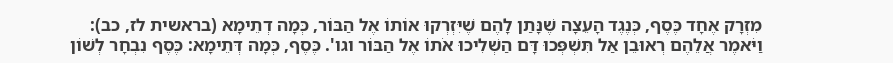מִזְרָק אֶחָד כֶּסֶף, כְּנֶגֶד הָעֵצָה שֶׁנָּתַן לָהֶם שֶׁיִּזְרְקוּ אוֹתוֹ אֶל הַבּוֹר, כְּמָה דְתֵימָא (בראשית לז, כב): וַיֹּאמֶר אֲלֵהֶם רְאוּבֵן אַל תִּשְׁפְּכוּ דָּם הַשְׁלִיכוּ אֹתוֹ אֶל הַבּוֹר וגו'. כֶּסֶף, כְּמָה דְּתֵימָא: כֶּסֶף נִבְחָר לְשׁוֹן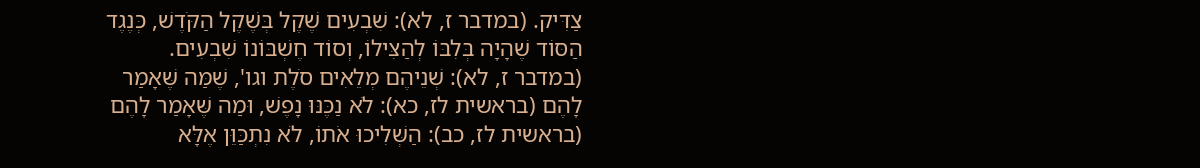צַדִּיק. (במדבר ז, לא): שִׁבְעִים שֶׁקֶל בְּשֶׁקֶל הַקֹּדֶשׁ, כְּנֶגֶד הַסּוֹד שֶׁהָיָה בְּלִבּוֹ לְהַצִּילוֹ, וְסוֹד חֶשְׁבּוֹנוֹ שִׁבְעִים. (במדבר ז, לא): שְׁנֵיהֶם מְלֵאִים סֹלֶת וגו', שֶׁמַּה שֶּׁאָמַר לָהֶם (בראשית לז, כא): לֹא נַכֶּנּוּ נָפֶשׁ, וּמַה שֶּׁאָמַר לָהֶם (בראשית לז, כב): הַשְּׁלִיכוּ אֹתוֹ, לֹא נִתְכַּוֵּן אֶלָּא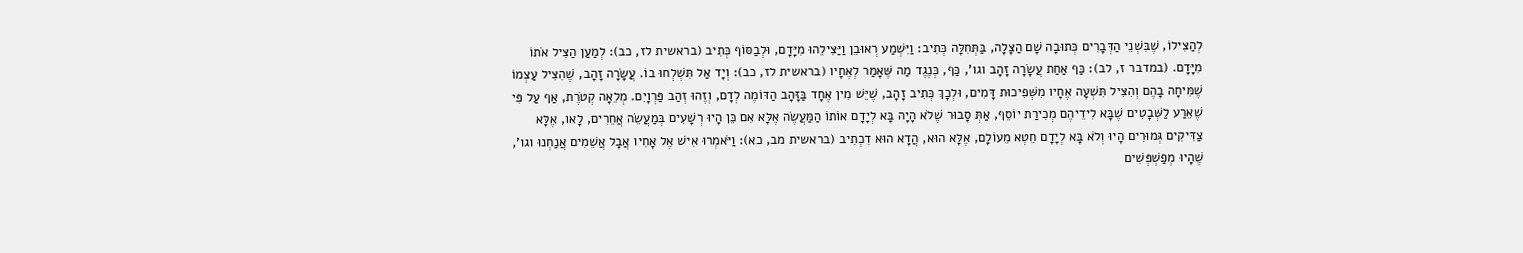לְהַצִּילוֹ, שֶׁבִּשְׁנֵי הַדְּבָרִים כְּתוּבָה שָׁם הַצָּלָה, בַּתְּחִלָּה כְּתִיב: וַיִּשְׁמַע רְאוּבֵן וַיַּצִּילֵהוּ מִיָּדָם, וּלְבַסּוֹף כְּתִיב (בראשית לז, כב): לְמַעַן הַצִּיל אֹתוֹ מִיָּדָם. (במדבר ז, לב): כַּף אַחַת עֲשָׂרָה זָהָב וגו', כַּף, כְּנֶגֶד מַה שֶּׁאָמַר לְאֶחָיו (בראשית לז, כב): וְיָד אַל תִּשְׁלְחוּ בוֹ. עֲשָׂרָה זָהָב, שֶׁהִצִּיל עַצְמוֹ שֶׁמִּיחָה בָהֶם וְהִצִּיל תִּשְׁעָה אֶחָיו מִשְּׁפִיכוּת דָּמִים, וּלְכָךְ כְּתִיב זָהָב, שֶׁיֵּשׁ מִין אֶחָד בַּזָּהָב הַדּוֹמֶה לְדָם, וְזֶהוּ זְהַב פַּרְוָיִם. מְלֵאָה קְטֹרֶת, אַף עַל פִּי שֶׁאֵרַע לַשְּׁבָטִים שֶׁבָּא לִידֵיהֶם מְכִירַת יוֹסֵף, אַתְּ סָבוּר שֶׁלֹא הָיָה בָּא לְיָדָם אוֹתוֹ הַמַּעֲשֶׂה אֶלָּא אִם כֵּן הָיוּ רְשָׁעִים בְּמַעֲשֵׂה אֲחֵרִים, לָאו, אֶלָּא צַדִּיקִים גְּמוּרִים הָיוּ וְלֹא בָּא לְיָדָם חֵטְא מֵעוֹלָם, אֶלָּא הוּא, הֲדָא הוּא דִכְתִיב (בראשית מב, כא): וַיֹּאמְרוּ אִישׁ אֶל אָחִיו אֲבָל אֲשֵׁמִים אֲנַחְנוּ וגו', שֶׁהָיוּ מְפַשְׁפְּשִׁים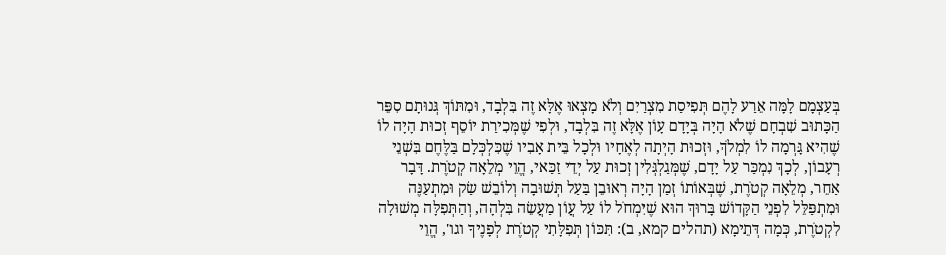בְּעַצְמָם לָמָּה אֵרַע לָהֶם תְּפִיסַת מִצְרַיִם וְלֹא מָצְאוּ אֶלָּא זֶה בִּלְבָד, וּמִתּוֹךְ גְּנוּתָם סִפֵּר הַכָּתוּב שִׁבְחָם שֶׁלֹא הָיָה בְּיָדָם עָוֹן אֶלָּא זֶה בִּלְבָד, וּלְפִי שֶׁמְּכִירַת יוֹסֵף זְכוּת הָיָה לוֹ שֶׁהִיא גָּרְמָה לוֹ לִמְלֹךְ, וּזְכוּת הָיְתָה לְאֶחָיו וּלְכָל בֵּית אָבִיו שֶׁכִּלְכְּלָם בַּלֶּחֶם בִּשְׁנֵי רְעָבוֹן, לְכָךְ נִמְכַּר עַל יָדָם, שֶׁמְּגַלְגְּלִין זְכוּת עַל יְדֵי זַכַּאי, הֱוֵי מְלֵאָה קְטֹרֶת. דָּבָר אַחֵר, מְלֵאָה קְטֹרֶת, שֶׁבְּאוֹתוֹ זְמַן הָיָה רְאוּבֵן בַּעַל תְּשׁוּבָה וְלוֹבֵשׁ שַׂק וּמִתְעַנֶּה וּמִתְפַּלֵּל לִפְנֵי הַקָּדוֹשׁ בָּרוּךְ הוּא שֶׁיִּמְחֹל לוֹ עַל עֲוֹן מַעֲשֵׂה בִּלְהָה, וְהַתְּפִלָּה מְשׁוּלָה לִקְטֹרֶת, כְּמָה דְּתֵימָא (תהלים קמא, ב): תִּכּוֹן תְּפִלָּתִי קְטֹרֶת לְפָנֶיךָ וגו', הֱוֵי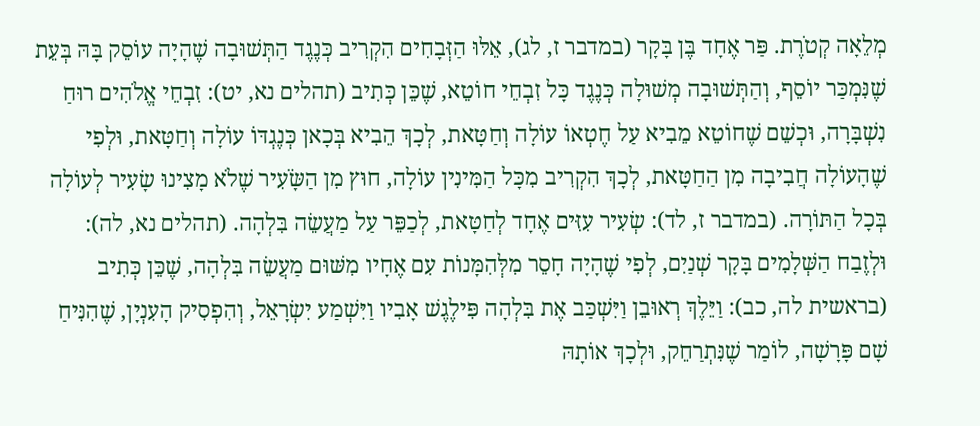מְלֵאָה קְטֹרֶת. פַּר אֶחָד בֶּן בָּקָר (במדבר ז, לג), אֵלּוּ הַזְּבָחִים הִקְרִיב כְּנֶגֶד הַתְּשׁוּבָה שֶׁהָיָה עוֹסֵק בָּהּ בְּעֵת שֶׁנִּמְכַּר יוֹסֵף, וְהַתְּשׁוּבָה מְשׁוּלָה כְּנֶגֶד כָּל זִבְחֵי חוֹטֵא, שֶׁכֵּן כְּתִיב (תהלים נא, יט): זִבְחֵי אֱלֹהִים רוּחַ נִשְׁבָּרָה, וּכְשֵׁם שֶׁחוֹטֵא מֵבִיא עַל חֶטְאוֹ עוֹלָה וְחַטָּאת, לְכָךְ הֵבִיא בְּכָאן כְּנֶגְדּוֹ עוֹלָה וְחַטָּאת, וּלְפִי שֶׁהָעוֹלָה חֲבִיבָה מִן הַחַטָּאת, לְכָךְ הִקְרִיב מִכָּל הַמִּינִין עוֹלָה, חוּץ מִן הַשָֹּׂעִיר שֶׁלֹא מָצִינוּ שָׂעִיר לְעוֹלָה בְּכָל הַתּוֹרָה. (במדבר ז, לד): שְׂעִיר עִזִּים אֶחָד לְחַטָּאת, לְכַפֵּר עַל מַעֲשֵׂה בִּלְהָה. (תהלים נא, לה): וּלְזֶבַח הַשְּׁלָמִים בָּקָר שְׁנַיִם, לְפִי שֶׁהָיָה חָסֵר מִלְּהִמָּנוֹת עִם אֶחָיו מִשּׁוּם מַעֲשֵׂה בִּלְהָה, שֶׁכֵּן כְּתִיב (בראשית לה, כב): וַיֵּלֶךְ רְאוּבֵן וַיִּשְׁכַּב אֶת בִּלְהָה פִּילֶגֶשׁ אָבִיו וַיִּשְׁמַע יִשְׂרָאֵל, וְהִפְסִיק הָעִנְיָן, שֶׁהִנִּיחַ שָׁם פָּרָשָׁה, לוֹמַר שֶׁנִּתְרַחֵק, וּלְכָךְ אוֹתָהּ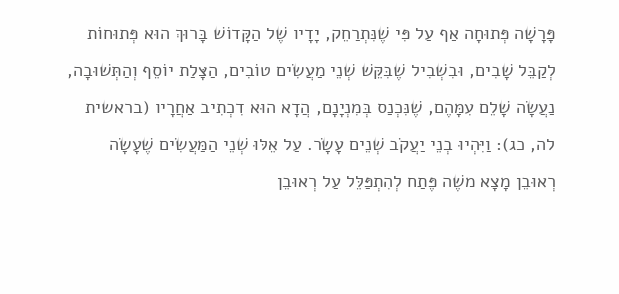פָּרָשָׁה פְּתוּחָה אַף עַל פִּי שֶׁנִּתְרַחֵק, יָדָיו שֶׁל הַקָּדוֹשׁ בָּרוּךְ הוּא פְּתוּחוֹת לְקַבֵּל שָׁבִים, וּבִשְׁבִיל שֶׁבִּקֵּשׁ שְׁנֵי מַעֲשִׂים טוֹבִים, הַצָּלַת יוֹסֵף וְהַתְּשׁוּבָה, נַעֲשָׂה שָׁלֵם עִמָּהֶם, שֶׁנִּכְנַס בְּמִנְיָנָם, הֲדָא הוּא דִכְתִיב אַחֲרָיו (בראשית לה, כג): וַיִּהְיוּ בְנֵי יַעֲקֹב שְׁנֵים עָשָׂר. עַל אֵלּוּ שְׁנֵי הַמַּעֲשִׂים שֶׁעָשָׂה רְאוּבֵן מָצָא משֶׁה פֶּתַח לְהִתְפַּלֵּל עַל רְאוּבֵן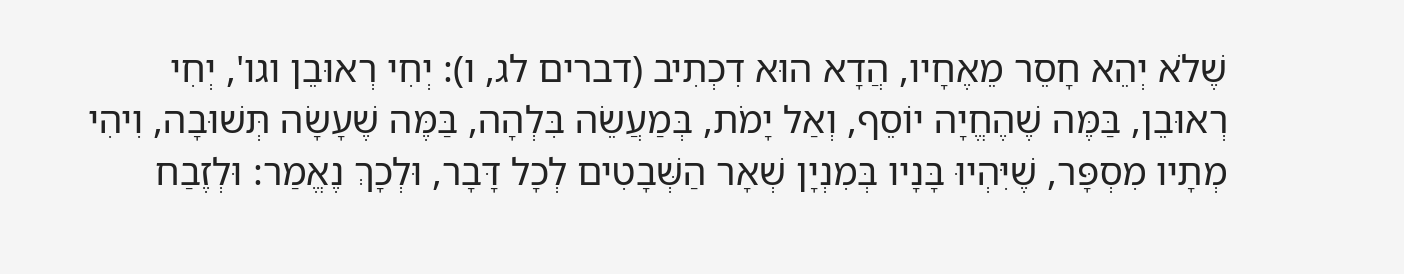שֶׁלֹא יְהֵא חָסֵר מֵאֶחָיו, הֲדָא הוּא דִכְתִיב (דברים לג, ו): יְחִי רְאוּבֵן וגו', יְחִי רְאוּבֵן, בַּמֶּה שֶׁהֶחֱיָה יוֹסֵף, וְאַל יָמֹת, בְּמַעֲשֵׂה בִּלְהָה, בַּמֶּה שֶׁעָשָׂה תְּשׁוּבָה, וִיהִי מְתָיו מִסְפָּר, שֶׁיִּהְיוּ בָּנָיו בְּמִנְיָן שְׁאָר הַשְּׁבָטִים לְכָל דָּבָר, וּלְכָךְ נֶאֱמַר: וּלְזֶבַח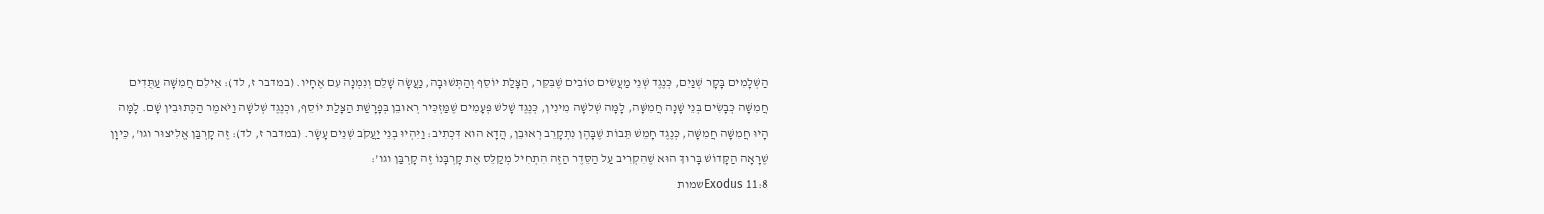הַשְּׁלָמִים בָּקָר שְׁנַיִם, כְּנֶגֶד שְׁנֵי מַעֲשִׂים טוֹבִים שֶׁבִּקֵּר, הַצָּלַת יוֹסֵף וְהַתְּשׁוּבָה, נַעֲשָׂה שָׁלֵם וְנִמְנָה עִם אֶחָיו. (במדבר ז, לד): אֵילִם חֲמִשָּׁה עַתֻּדִים חֲמִשָּׁה כְּבָשִׂים בְּנֵי שָׁנָה חֲמִשָּׁה, לָמָּה שְׁלשָׁה מִינִין, כְּנֶגֶד שָׁלשׁ פְּעָמִים שֶׁמַּזְכִּיר רְאוּבֵן בְּפָרָשַׁת הַצָּלַת יוֹסֵף, וּכְנֶגֶד שְׁלשָׁה וַיֹּאמֶר הַכְּתוּבִין שָׁם. לָמָּה הָיוּ חֲמִשָּׁה חֲמִשָּׁה, כְּנֶגֶד חָמֵשׁ תֵּבוֹת שֶׁבָּהֶן נִתְקָרֵב רְאוּבֵן, הֲדָא הוּא דִּכְתִיב: וַיִּהְיוּ בְנֵי יַעֲקֹב שְׁנֵים עָשָׂר. (במדבר ז, לד): זֶה קָרְבַּן אֱלִיצוּר וגו', כֵּיוָן שֶׁרָאָה הַקָּדוֹשׁ בָּרוּךְ הוּא שֶׁהִקְרִיב עַל הַסֵּדֶר הַזֶּה הִתְחִיל מְקַלֵּס אֶת קָרְבָּנוֹ זֶה קָרְבַּן וגו':
Exodus 11:8שמות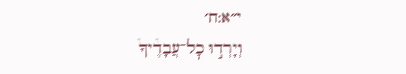י״א:ח׳
וְיָרְד֣וּ כׇל־עֲבָדֶ֩יךָ֩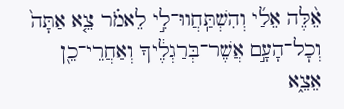אֵ֨לֶּה אֵלַ֜י וְהִשְׁתַּֽחֲווּ־לִ֣י לֵאמֹ֗ר צֵ֤א אַתָּה֙ וְכׇל־הָעָ֣ם אֲשֶׁר־בְּרַגְלֶ֔יךָ וְאַחֲרֵי־כֵ֖ן אֵצֵ֑א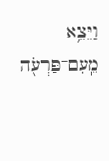וַיֵּצֵ֥א מֵֽעִם־פַּרְעֹ֖ה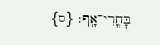בׇּחֳרִי־אָֽף׃ {ס}